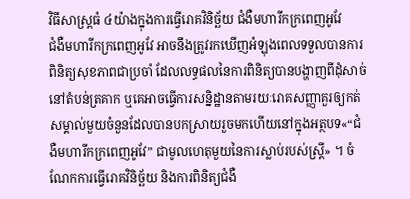វិធីសាស្រ្តធំ ៤យ៉ាងក្នុងការធ្វើរោគវិនិច្ឆ័យ ជំងឺមហារីកក្រពេញអូវែ
ជំងឺមហារីកក្រពេញអូវែ អាចនឹងត្រូវរកឃើញអំឡុងពេលទទួលបានការពិនិត្យសុខភាពជាប្រចាំ ដែលលទ្ធផលនៃការពិនិត្យបានបង្ហាញពីដុំសាច់នៅតំបន់ត្រគាក ឬគេអាចធ្វើការសន្និដ្ឋានតាមរយៈរោគសញ្ញាគួរឲ្យកត់សម្គាល់មួយចំនួនដែលបានបកស្រាយរួចមកហើយនៅក្នុងអត្ថបទ«“ជំងឺមហារីកក្រពេញអូវែ” ជាមូលហេតុមួយនៃការស្លាប់របស់ស្រ្តី» ។ ចំណែកការធ្វើរោគវិនិច្ឆ័យ និងការពិនិត្យជំងឺ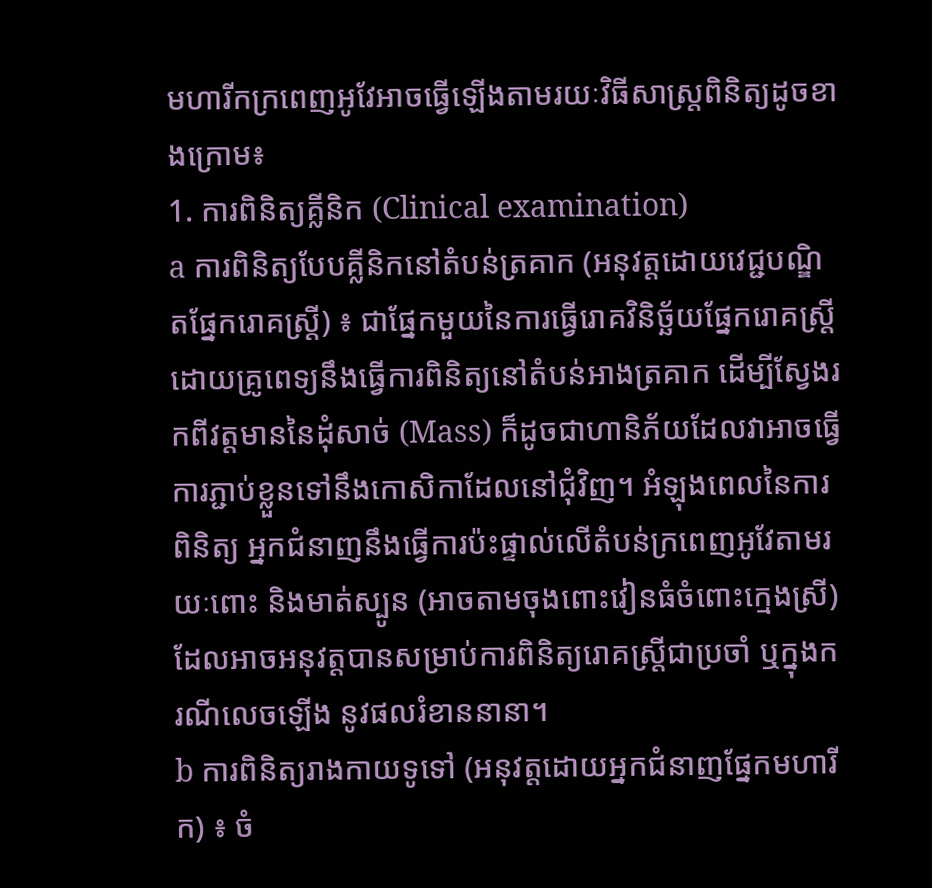មហារីកក្រពេញអូវែអាចធ្វើឡើងតាមរយៈវិធីសាស្រ្តពិនិត្យដូចខាងក្រោម៖
1. ការពិនិត្យគ្លីនិក (Clinical examination)
a ការពិនិត្យបែបគ្លីនិកនៅតំបន់ត្រគាក (អនុវត្តដោយវេជ្ជបណ្ឌិតផ្នែករោគស្រ្តី) ៖ ជាផ្នែកមួយនៃការធ្វើរោគវិនិច្ឆ័យផ្នែករោគស្រ្តី ដោយគ្រូពេទ្យនឹងធ្វើការពិនិត្យនៅតំបន់អាងត្រគាក ដើម្បីស្វែងរកពីវត្តមាននៃដុំសាច់ (Mass) ក៏ដូចជាហានិភ័យដែលវាអាចធ្វើការភ្ជាប់ខ្លួនទៅនឹងកោសិកាដែលនៅជុំវិញ។ អំឡុងពេលនៃការពិនិត្យ អ្នកជំនាញនឹងធ្វើការប៉ះផ្ទាល់លើតំបន់ក្រពេញអូវែតាមរយៈពោះ និងមាត់ស្បូន (អាចតាមចុងពោះវៀនធំចំពោះក្មេងស្រី) ដែលអាចអនុវត្តបានសម្រាប់ការពិនិត្យរោគស្រ្តីជាប្រចាំ ឬក្នុងករណីលេចឡើង នូវផលរំខាននានា។
b ការពិនិត្យរាងកាយទូទៅ (អនុវត្តដោយអ្នកជំនាញផ្នែកមហារីក) ៖ ចំ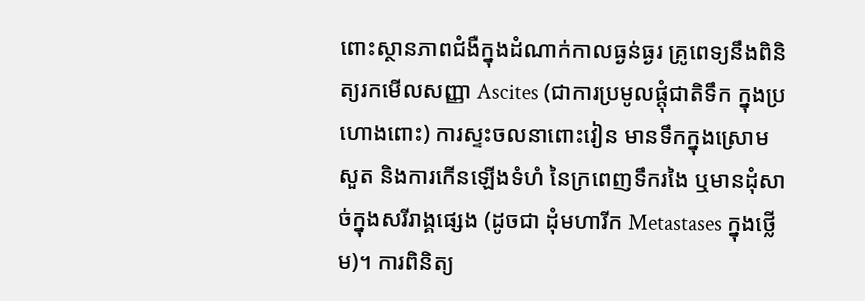ពោះស្ថានភាពជំងឺក្នុងដំណាក់កាលធ្ងន់ធ្ងរ គ្រូពេទ្យនឹងពិនិត្យរកមើលសញ្ញា Ascites (ជាការប្រមូលផ្តុំជាតិទឹក ក្នុងប្រហោងពោះ) ការស្ទះចលនាពោះវៀន មានទឹកក្នុងស្រោមសួត និងការកើនឡើងទំហំ នៃក្រពេញទឹករងៃ ឬមានដុំសាច់ក្នុងសរីរាង្គផ្សេង (ដូចជា ដុំមហារីក Metastases ក្នុងថ្លើម)។ ការពិនិត្យ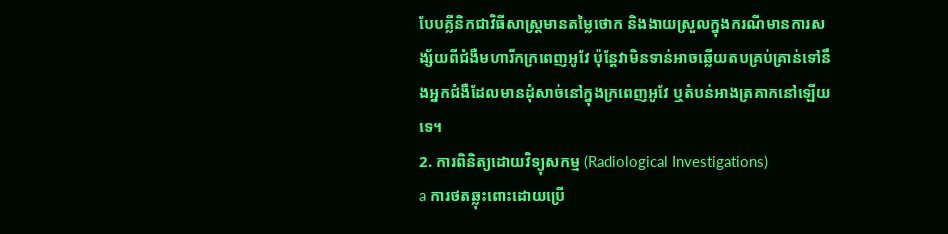បែបគ្លីនិកជាវិធីសាស្រ្តមានតមៃ្លថោក និងងាយស្រួលក្នុងករណីមានការសង្ស័យពីជំងឺមហារីកក្រពេញអូវែ ប៉ុន្តែវាមិនទាន់អាចឆ្លើយតបគ្រប់គ្រាន់ទៅនឹងអ្នកជំងឺដែលមានដុំសាច់នៅក្នុងក្រពេញអូវែ ឬតំបន់អាងត្រគាកនៅឡើយទេ។
2. ការពិនិត្យដោយវិទ្យុសកម្ម (Radiological Investigations)
a ការថតឆ្លុះពោះដោយប្រើ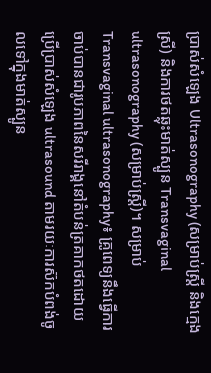ប្រាស់សំឡេង Ultrasonography (សម្រាប់ស្រ្តី និងក្មេងស្រី) និងការថតឆ្លុះមាត់ស្បូន Transvaginal ultrasonography (សម្រាប់ស្រ្តី)។ សម្រាប់ Transvaginal ultrasonography៖ គ្រូពេទ្យនឹងធ្វើការចាប់បានជារូបភាពនៃសរីរាង្គនៅតំបន់ត្រគាកថតដោយប្រើប្រាស់សំឡេង ultrasound តាមរយៈការស៊កបំពង់ចូលទៅក្នុងមាត់ស្បូន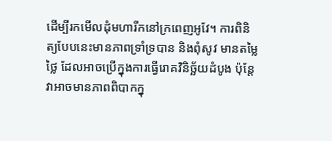ដើម្បីរកមើលដុំមហារីកនៅក្រពេញអូវែ។ ការពិនិត្យបែបនេះមានភាពទ្រាំទ្របាន និងពុំសូវ មានតម្លៃថ្លៃ ដែលអាចប្រើក្នុងការធ្វើរោគវិនិច្ឆ័យដំបូង ប៉ុន្តែវាអាចមានភាពពិបាកក្នុ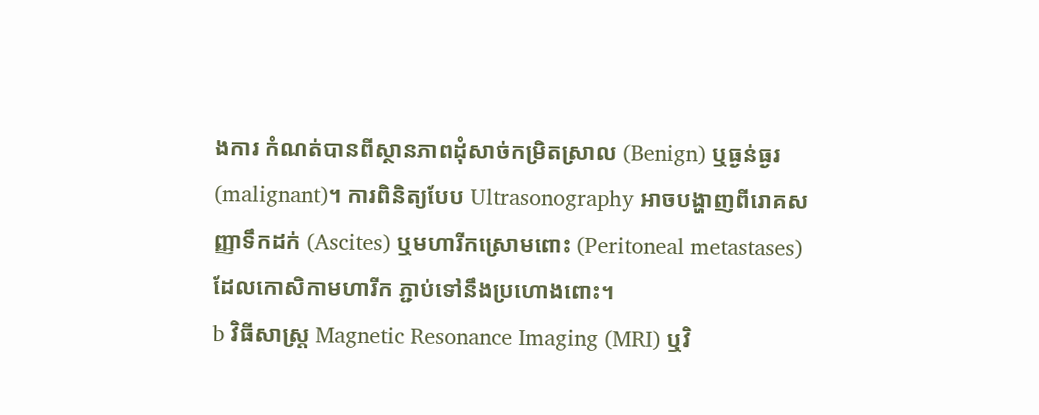ងការ កំណត់បានពីស្ថានភាពដុំសាច់កម្រិតស្រាល (Benign) ឬធ្ងន់ធ្ងរ (malignant)។ ការពិនិត្យបែប Ultrasonography អាចបង្ហាញពីរោគសញ្ញាទឹកដក់ (Ascites) ឬមហារីកស្រោមពោះ (Peritoneal metastases) ដែលកោសិកាមហារីក ភ្ជាប់ទៅនឹងប្រហោងពោះ។
b វិធីសាស្រ្ត Magnetic Resonance Imaging (MRI) ឬវិ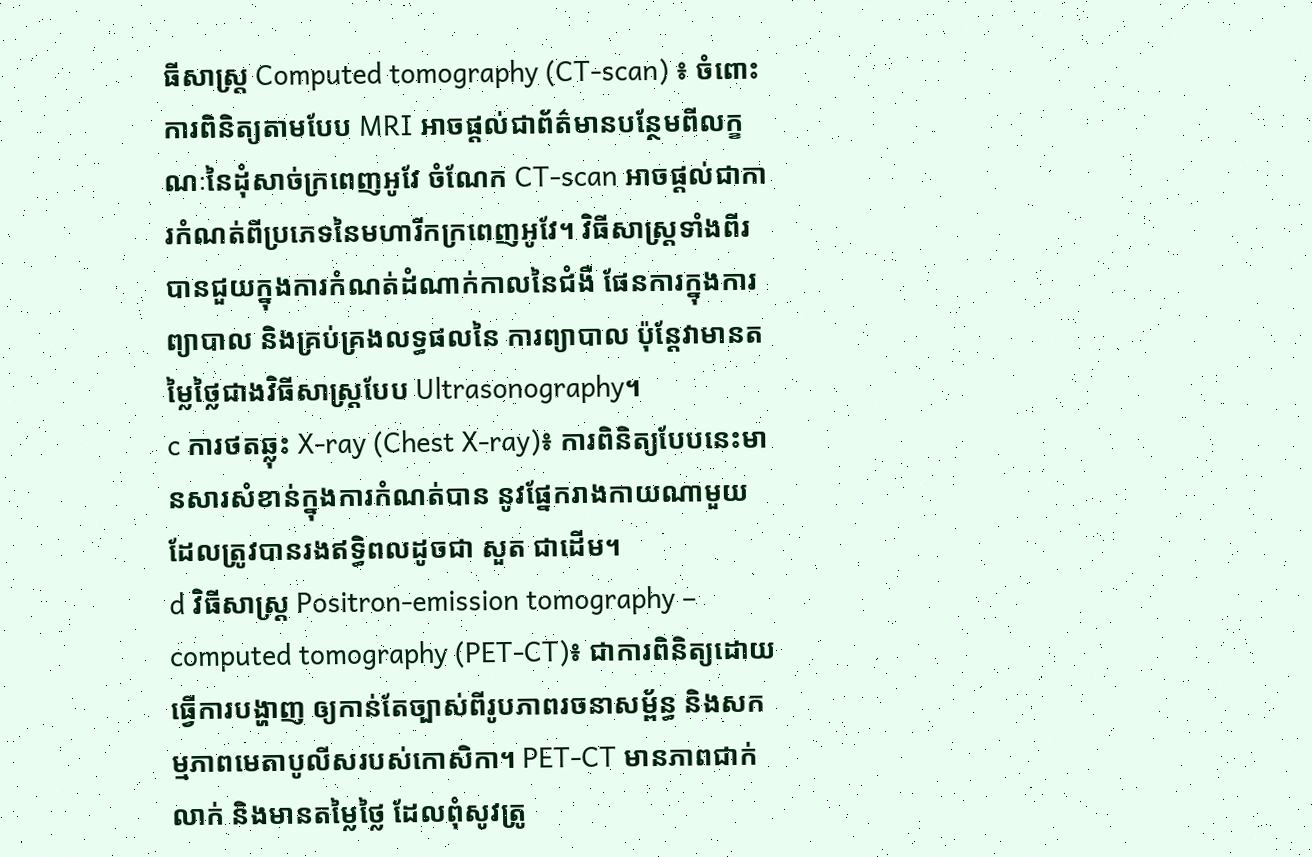ធីសាស្រ្ត Computed tomography (CT-scan) ៖ ចំពោះការពិនិត្យតាមបែប MRI អាចផ្តល់ជាព័ត៌មានបន្ថែមពីលក្ខណៈនៃដុំសាច់ក្រពេញអូវែ ចំណែក CT-scan អាចផ្តល់ជាការកំណត់ពីប្រភេទនៃមហារីកក្រពេញអូវែ។ វិធីសាស្រ្តទាំងពីរបានជួយក្នុងការកំណត់ដំណាក់កាលនៃជំងឺ ផែនការក្នុងការព្យាបាល និងគ្រប់គ្រងលទ្ធផលនៃ ការព្យាបាល ប៉ុន្តែវាមានតម្លៃថ្លៃជាងវិធីសាស្រ្តបែប Ultrasonography។
c ការថតឆ្លុះ X-ray (Chest X-ray)៖ ការពិនិត្យបែបនេះមានសារសំខាន់ក្នុងការកំណត់បាន នូវផ្នែករាងកាយណាមួយដែលត្រូវបានរងឥទ្ធិពលដូចជា សួត ជាដើម។
d វិធីសាស្រ្ត Positron-emission tomography – computed tomography (PET-CT)៖ ជាការពិនិត្យដោយធ្វើការបង្ហាញ ឲ្យកាន់តែច្បាស់ពីរូបភាពរចនាសម្ព័ន្ធ និងសកម្មភាពមេតាបូលីសរបស់កោសិកា។ PET-CT មានភាពជាក់លាក់ និងមានតម្លៃថ្លៃ ដែលពុំសូវត្រូ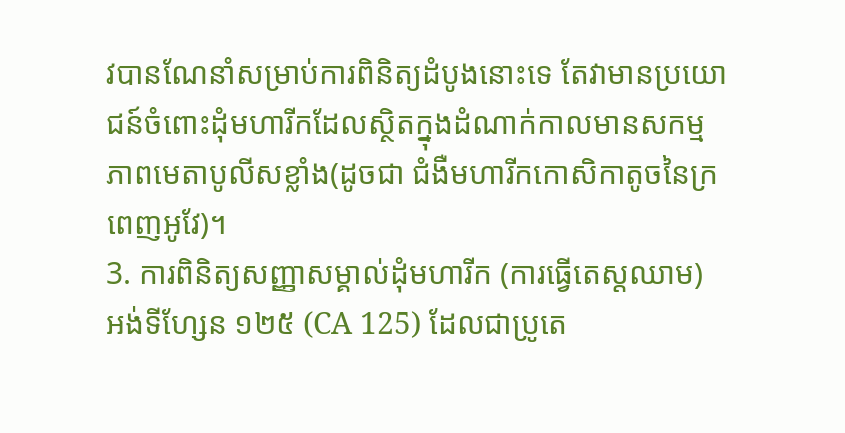វបានណែនាំសម្រាប់ការពិនិត្យដំបូងនោះទេ តែវាមានប្រយោជន៍ចំពោះដុំមហារីកដែលស្ថិតក្នុងដំណាក់កាលមានសកម្មភាពមេតាបូលីសខ្លាំង(ដូចជា ជំងឺមហារីកកោសិកាតូចនៃក្រពេញអូវែ)។
3. ការពិនិត្យសញ្ញាសម្គាល់ដុំមហារីក (ការធ្វើតេស្តឈាម)
អង់ទីហ្សែន ១២៥ (CA 125) ដែលជាប្រូតេ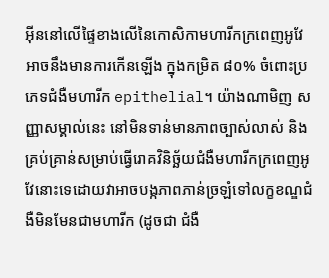អ៊ីននៅលើផ្ទៃខាងលើនៃកោសិកាមហារីកក្រពេញអូវែ អាចនឹងមានការកើនឡើង ក្នុងកម្រិត ៨០% ចំពោះប្រភេទជំងឺមហារីក epithelial។ យ៉ាងណាមិញ សញ្ញាសម្គាល់នេះ នៅមិនទាន់មានភាពច្បាស់លាស់ និងគ្រប់គ្រាន់សម្រាប់ធ្វើរោគវិនិច្ឆ័យជំងឺមហារីកក្រពេញអូវែនោះទេដោយវាអាចបង្កភាពភាន់ច្រឡំទៅលក្ខខណ្ឌជំងឺមិនមែនជាមហារីក (ដូចជា ជំងឺ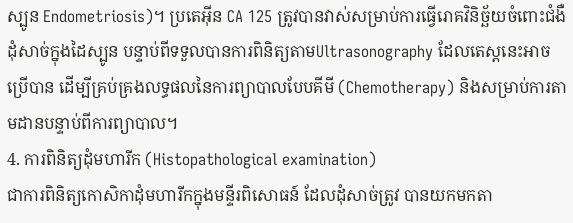ស្បូន Endometriosis)។ ប្រតេអុីន CA 125 ត្រូវបានវាស់សម្រាប់ការធ្វើរោគវិនិច្ឆ័យចំពោះជំងឺដុំសាច់ក្នុងដៃស្បូន បន្ទាប់ពីទទួលបានការពិនិត្យតាមUltrasonography ដែលតេស្តនេះអាចប្រើបាន ដើម្បីគ្រប់គ្រងលទ្ធផលនៃការព្យាបាលបែបគីមី (Chemotherapy) និងសម្រាប់ការតាមដានបន្ទាប់ពីការព្យាបាល។
4. ការពិនិត្យដុំមហារីក (Histopathological examination)
ជាការពិនិត្យកោសិកាដុំមហារីកក្នុងមន្ទីរពិសោធន៍ ដែលដុំសាច់ត្រូវ បានយកមកតា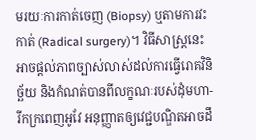មរយៈការកាត់ចេញ (Biopsy) ឬតាមការវះកាត់ (Radical surgery)។ វិធីសាស្រ្តនេះអាចផ្តល់ភាពច្បាស់លាស់ដល់ការធ្វើរោគវិនិច្ឆ័យ និងកំណត់បានពីលក្ខណៈរបស់ដុំមហា-រីកក្រពេញអូវែ អនុញ្ញាតឲ្យវេជ្ជបណ្ឌិតអាចដឹ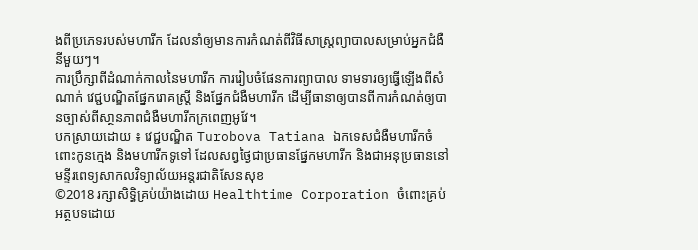ងពីប្រភេទរបស់មហារីក ដែលនាំឲ្យមានការកំណត់ពីវិធីសាស្រ្តព្យាបាលសម្រាប់អ្នកជំងឺនីមួយៗ។
ការប្រឹក្សាពីដំណាក់កាលនៃមហារីក ការរៀបចំផែនការព្យាបាល ទាមទារឲ្យធ្វើឡើងពីសំណាក់ វេជ្ជបណ្ឌិតផ្នែករោគស្រ្តី និងផ្នែកជំងឺមហារីក ដើម្បីធានាឲ្យបានពីការកំណត់ឲ្យបានច្បាស់ពីសា្ថនភាពជំងឺមហារីកក្រពេញអូវែ។
បកស្រាយដោយ ៖ វេជ្ជបណ្ឌិត Turobova Tatiana ឯកទេសជំងឺមហារីកចំពោះកូនក្មេង និងមហារីកទូទៅ ដែលសព្វថ្ងៃជាប្រធានផ្នែកមហារីក និងជាអនុប្រធាននៅ មន្ទីរពេទ្យសាកលវិទ្យាល័យអន្តរជាតិសែនសុខ
©2018 រក្សាសិទ្ធិគ្រប់យ៉ាងដោយ Healthtime Corporation ចំពោះគ្រប់អត្ថបទដោយ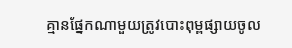គ្មានផ្នែកណាមួយត្រូវបោះពុម្ពផ្សាយចូល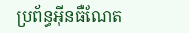ប្រព័ន្ធអ៊ីនធឺណែត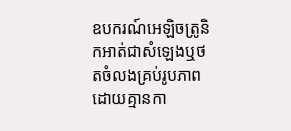ឧបករណ៍អេឡិចត្រូនិកអាត់ជាសំឡេងឬថតចំលងគ្រប់រូបភាពដោយគ្មានកា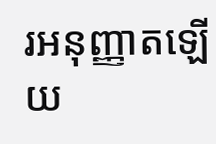រអនុញ្ញាតឡើយ